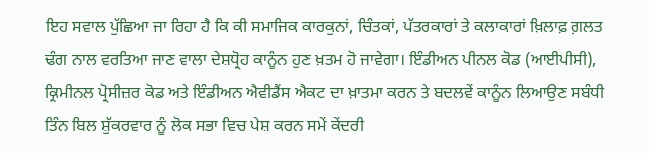ਇਹ ਸਵਾਲ ਪੁੱਛਿਆ ਜਾ ਰਿਹਾ ਹੈ ਕਿ ਕੀ ਸਮਾਜਿਕ ਕਾਰਕੁਨਾਂ, ਚਿੰਤਕਾਂ, ਪੱਤਰਕਾਰਾਂ ਤੇ ਕਲਾਕਾਰਾਂ ਖ਼ਿਲਾਫ਼ ਗ਼ਲਤ ਢੰਗ ਨਾਲ ਵਰਤਿਆ ਜਾਣ ਵਾਲਾ ਦੇਸ਼ਧ੍ਰੋਹ ਕਾਨੂੰਨ ਹੁਣ ਖ਼ਤਮ ਹੋ ਜਾਵੇਗਾ। ਇੰਡੀਅਨ ਪੀਨਲ ਕੋਡ (ਆਈਪੀਸੀ), ਕ੍ਰਿਮੀਨਲ ਪ੍ਰੋਸੀਜ਼ਰ ਕੋਡ ਅਤੇ ਇੰਡੀਅਨ ਐਵੀਡੈਂਸ ਐਕਟ ਦਾ ਖ਼ਾਤਮਾ ਕਰਨ ਤੇ ਬਦਲਵੇਂ ਕਾਨੂੰਨ ਲਿਆਉਣ ਸਬੰਧੀ ਤਿੰਨ ਬਿਲ ਸ਼ੁੱਕਰਵਾਰ ਨੂੰ ਲੋਕ ਸਭਾ ਵਿਚ ਪੇਸ਼ ਕਰਨ ਸਮੇਂ ਕੇਂਦਰੀ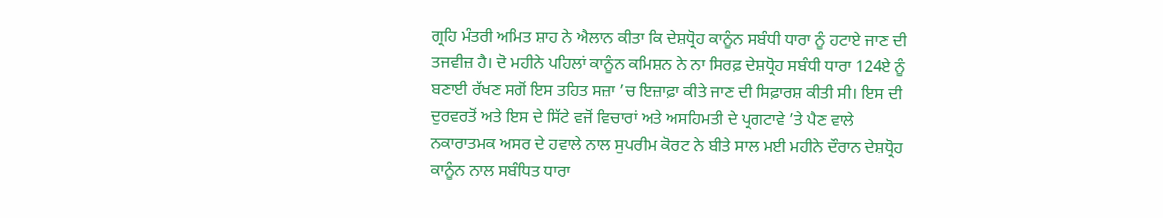ਗ੍ਰਹਿ ਮੰਤਰੀ ਅਮਿਤ ਸ਼ਾਹ ਨੇ ਐਲਾਨ ਕੀਤਾ ਕਿ ਦੇਸ਼ਧ੍ਰੋਹ ਕਾਨੂੰਨ ਸਬੰਧੀ ਧਾਰਾ ਨੂੰ ਹਟਾਏ ਜਾਣ ਦੀ ਤਜਵੀਜ਼ ਹੈ। ਦੋ ਮਹੀਨੇ ਪਹਿਲਾਂ ਕਾਨੂੰਨ ਕਮਿਸ਼ਨ ਨੇ ਨਾ ਸਿਰਫ਼ ਦੇਸ਼ਧ੍ਰੋਹ ਸਬੰਧੀ ਧਾਰਾ 124ਏ ਨੂੰ ਬਣਾਈ ਰੱਖਣ ਸਗੋਂ ਇਸ ਤਹਿਤ ਸਜ਼ਾ ’ਚ ਇਜ਼ਾਫ਼ਾ ਕੀਤੇ ਜਾਣ ਦੀ ਸਿਫ਼ਾਰਸ਼ ਕੀਤੀ ਸੀ। ਇਸ ਦੀ ਦੁਰਵਰਤੋਂ ਅਤੇ ਇਸ ਦੇ ਸਿੱਟੇ ਵਜੋਂ ਵਿਚਾਰਾਂ ਅਤੇ ਅਸਹਿਮਤੀ ਦੇ ਪ੍ਰਗਟਾਵੇ ’ਤੇ ਪੈਣ ਵਾਲੇ ਨਕਾਰਾਤਮਕ ਅਸਰ ਦੇ ਹਵਾਲੇ ਨਾਲ ਸੁਪਰੀਮ ਕੋਰਟ ਨੇ ਬੀਤੇ ਸਾਲ ਮਈ ਮਹੀਨੇ ਦੌਰਾਨ ਦੇਸ਼ਧ੍ਰੋਹ ਕਾਨੂੰਨ ਨਾਲ ਸਬੰਧਿਤ ਧਾਰਾ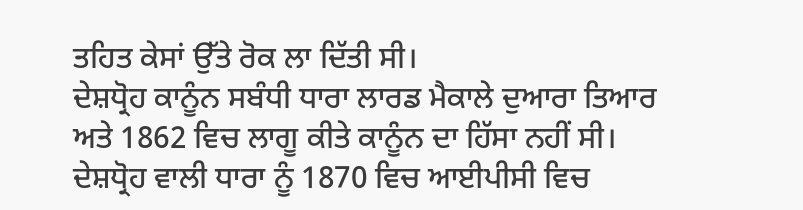ਤਹਿਤ ਕੇਸਾਂ ਉੱਤੇ ਰੋਕ ਲਾ ਦਿੱਤੀ ਸੀ।
ਦੇਸ਼ਧ੍ਰੋਹ ਕਾਨੂੰਨ ਸਬੰਧੀ ਧਾਰਾ ਲਾਰਡ ਮੈਕਾਲੇ ਦੁਆਰਾ ਤਿਆਰ ਅਤੇ 1862 ਵਿਚ ਲਾਗੂ ਕੀਤੇ ਕਾਨੂੰਨ ਦਾ ਹਿੱਸਾ ਨਹੀਂ ਸੀ। ਦੇਸ਼ਧ੍ਰੋਹ ਵਾਲੀ ਧਾਰਾ ਨੂੰ 1870 ਵਿਚ ਆਈਪੀਸੀ ਵਿਚ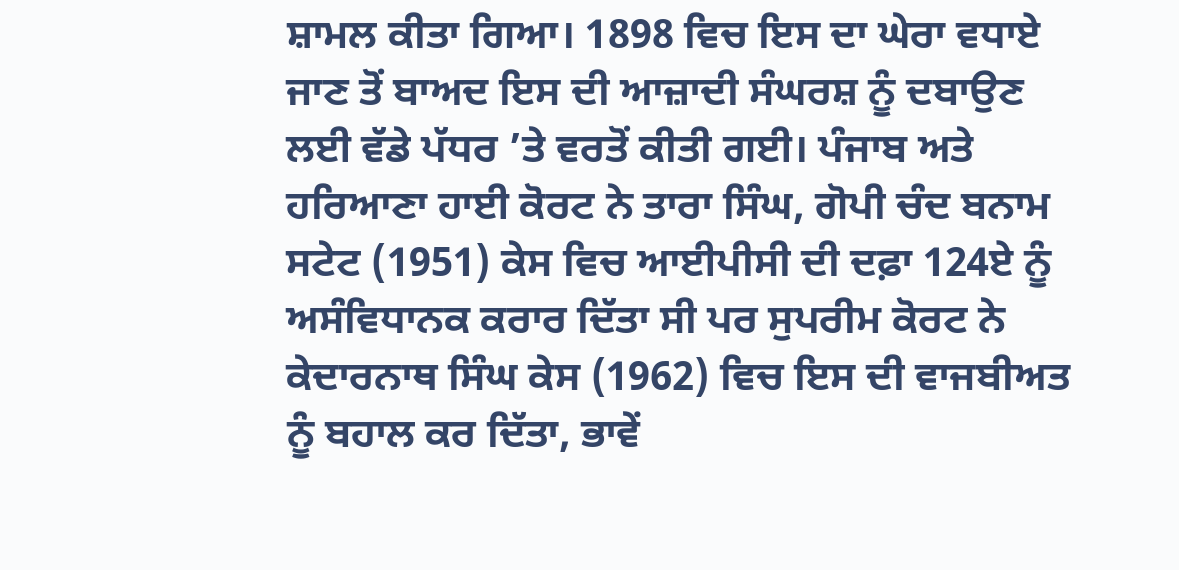ਸ਼ਾਮਲ ਕੀਤਾ ਗਿਆ। 1898 ਵਿਚ ਇਸ ਦਾ ਘੇਰਾ ਵਧਾਏ ਜਾਣ ਤੋਂ ਬਾਅਦ ਇਸ ਦੀ ਆਜ਼ਾਦੀ ਸੰਘਰਸ਼ ਨੂੰ ਦਬਾਉਣ ਲਈ ਵੱਡੇ ਪੱਧਰ ’ਤੇ ਵਰਤੋਂ ਕੀਤੀ ਗਈ। ਪੰਜਾਬ ਅਤੇ ਹਰਿਆਣਾ ਹਾਈ ਕੋਰਟ ਨੇ ਤਾਰਾ ਸਿੰਘ, ਗੋਪੀ ਚੰਦ ਬਨਾਮ ਸਟੇਟ (1951) ਕੇਸ ਵਿਚ ਆਈਪੀਸੀ ਦੀ ਦਫ਼ਾ 124ਏ ਨੂੰ ਅਸੰਵਿਧਾਨਕ ਕਰਾਰ ਦਿੱਤਾ ਸੀ ਪਰ ਸੁਪਰੀਮ ਕੋਰਟ ਨੇ ਕੇਦਾਰਨਾਥ ਸਿੰਘ ਕੇਸ (1962) ਵਿਚ ਇਸ ਦੀ ਵਾਜਬੀਅਤ ਨੂੰ ਬਹਾਲ ਕਰ ਦਿੱਤਾ, ਭਾਵੇਂ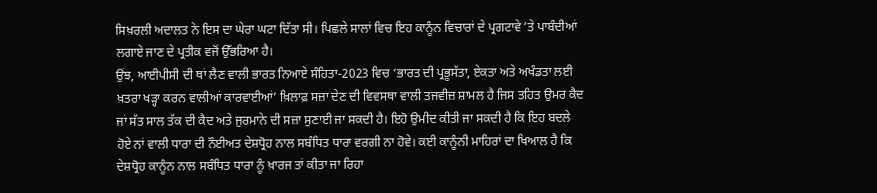ਸਿਖ਼ਰਲੀ ਅਦਾਲਤ ਨੇ ਇਸ ਦਾ ਘੇਰਾ ਘਟਾ ਦਿੱਤਾ ਸੀ। ਪਿਛਲੇ ਸਾਲਾਂ ਵਿਚ ਇਹ ਕਾਨੂੰਨ ਵਿਚਾਰਾਂ ਦੇ ਪ੍ਰਗਟਾਵੇ ’ਤੇ ਪਾਬੰਦੀਆਂ ਲਗਾਏ ਜਾਣ ਦੇ ਪ੍ਰਤੀਕ ਵਜੋਂ ਉੱਭਰਿਆ ਹੈ।
ਉਂਝ, ਆਈਪੀਸੀ ਦੀ ਥਾਂ ਲੈਣ ਵਾਲੀ ਭਾਰਤ ਨਿਆਏ ਸੰਹਿਤਾ-2023 ਵਿਚ ‘ਭਾਰਤ ਦੀ ਪ੍ਰਭੂਸੱਤਾ, ਏਕਤਾ ਅਤੇ ਅਖੰਡਤਾ ਲਈ ਖ਼ਤਰਾ ਖੜ੍ਹਾ ਕਰਨ ਵਾਲੀਆਂ ਕਾਰਵਾਈਆਂ’ ਖ਼ਿਲਾਫ਼ ਸਜ਼ਾ ਦੇਣ ਦੀ ਵਿਵਸਥਾ ਵਾਲੀ ਤਜਵੀਜ਼ ਸ਼ਾਮਲ ਹੈ ਜਿਸ ਤਹਿਤ ਉਮਰ ਕੈਦ ਜਾਂ ਸੱਤ ਸਾਲ ਤੱਕ ਦੀ ਕੈਦ ਅਤੇ ਜੁਰਮਾਨੇ ਦੀ ਸਜ਼ਾ ਸੁਣਾਈ ਜਾ ਸਕਦੀ ਹੈ। ਇਹੋ ਉਮੀਦ ਕੀਤੀ ਜਾ ਸਕਦੀ ਹੈ ਕਿ ਇਹ ਬਦਲੇ ਹੋਏ ਨਾਂ ਵਾਲੀ ਧਾਰਾ ਦੀ ਨੌਈਅਤ ਦੇਸ਼ਧ੍ਰੋਹ ਨਾਲ ਸਬੰਧਿਤ ਧਾਰਾ ਵਰਗੀ ਨਾ ਹੋਵੇ। ਕਈ ਕਾਨੂੰਨੀ ਮਾਹਿਰਾਂ ਦਾ ਖਿਆਲ ਹੈ ਕਿ ਦੇਸ਼ਧ੍ਰੋਹ ਕਾਨੂੰਨ ਨਾਲ ਸਬੰਧਿਤ ਧਾਰਾ ਨੂੰ ਖ਼ਾਰਜ ਤਾਂ ਕੀਤਾ ਜਾ ਰਿਹਾ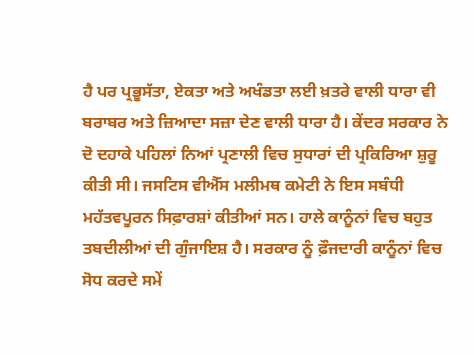ਹੈ ਪਰ ਪ੍ਰਭੂਸੱਤਾ, ਏਕਤਾ ਅਤੇ ਅਖੰਡਤਾ ਲਈ ਖ਼ਤਰੇ ਵਾਲੀ ਧਾਰਾ ਵੀ ਬਰਾਬਰ ਅਤੇ ਜ਼ਿਆਦਾ ਸਜ਼ਾ ਦੇਣ ਵਾਲੀ ਧਾਰਾ ਹੈ। ਕੇਂਦਰ ਸਰਕਾਰ ਨੇ ਦੋ ਦਹਾਕੇ ਪਹਿਲਾਂ ਨਿਆਂ ਪ੍ਰਣਾਲੀ ਵਿਚ ਸੁਧਾਰਾਂ ਦੀ ਪ੍ਰਕਿਰਿਆ ਸ਼ੁਰੂ ਕੀਤੀ ਸੀ। ਜਸਟਿਸ ਵੀਐੱਸ ਮਲੀਮਥ ਕਮੇਟੀ ਨੇ ਇਸ ਸਬੰਧੀ ਮਹੱਤਵਪੂਰਨ ਸਿਫ਼ਾਰਸ਼ਾਂ ਕੀਤੀਆਂ ਸਨ। ਹਾਲੇ ਕਾਨੂੰਨਾਂ ਵਿਚ ਬਹੁਤ ਤਬਦੀਲੀਆਂ ਦੀ ਗੁੰਜਾਇਸ਼ ਹੈ। ਸਰਕਾਰ ਨੂੰ ਫ਼ੌਜਦਾਰੀ ਕਾਨੂੰਨਾਂ ਵਿਚ ਸੋਧ ਕਰਦੇ ਸਮੇਂ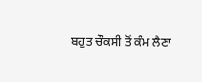ਬਹੁਤ ਚੌਕਸੀ ਤੋਂ ਕੰਮ ਲੈਣਾ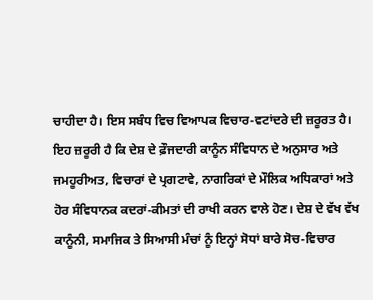ਚਾਹੀਦਾ ਹੈ। ਇਸ ਸਬੰਧ ਵਿਚ ਵਿਆਪਕ ਵਿਚਾਰ-ਵਟਾਂਦਰੇ ਦੀ ਜ਼ਰੂਰਤ ਹੈ। ਇਹ ਜ਼ਰੂਰੀ ਹੈ ਕਿ ਦੇਸ਼ ਦੇ ਫ਼ੌਜਦਾਰੀ ਕਾਨੂੰਨ ਸੰਵਿਧਾਨ ਦੇ ਅਨੁਸਾਰ ਅਤੇ ਜਮਹੂਰੀਅਤ, ਵਿਚਾਰਾਂ ਦੇ ਪ੍ਰਗਟਾਵੇ, ਨਾਗਰਿਕਾਂ ਦੇ ਮੌਲਿਕ ਅਧਿਕਾਰਾਂ ਅਤੇ ਹੋਰ ਸੰਵਿਧਾਨਕ ਕਦਰਾਂ-ਕੀਮਤਾਂ ਦੀ ਰਾਖੀ ਕਰਨ ਵਾਲੇ ਹੋਣ। ਦੇਸ਼ ਦੇ ਵੱਖ ਵੱਖ ਕਾਨੂੰਨੀ, ਸਮਾਜਿਕ ਤੇ ਸਿਆਸੀ ਮੰਚਾਂ ਨੂੰ ਇਨ੍ਹਾਂ ਸੋਧਾਂ ਬਾਰੇ ਸੋਚ-ਵਿਚਾਰ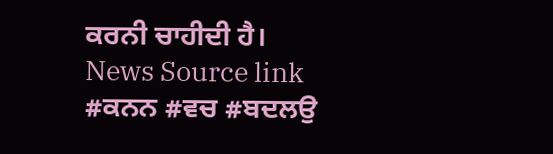ਕਰਨੀ ਚਾਹੀਦੀ ਹੈ।
News Source link
#ਕਨਨ #ਵਚ #ਬਦਲਉ